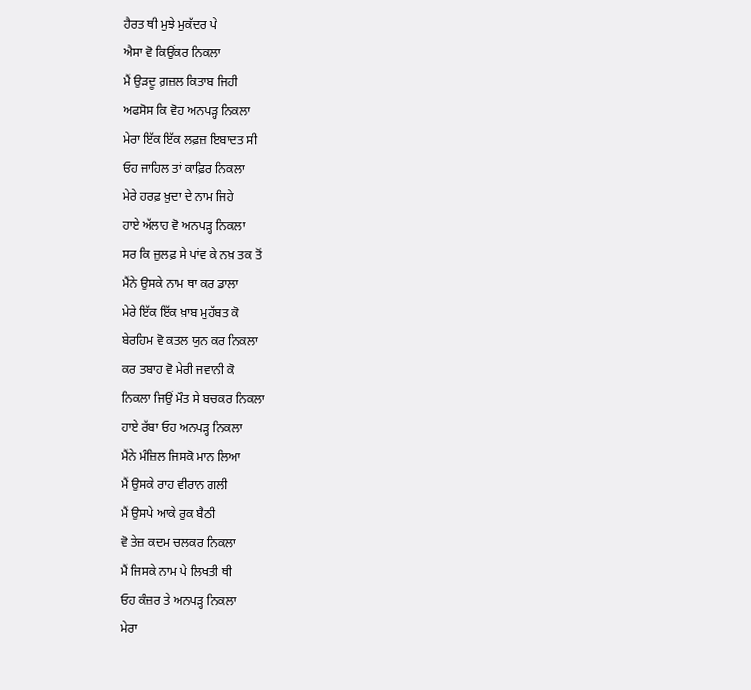ਹੈਰਤ ਥੀ ਮੁਝੇ ਮੁਕੱਦਰ ਪੇ
ਐਸਾ ਵੋ ਕਿਉਂਕਰ ਨਿਕਲਾ
ਮੈਂ ਉੜਦੂ ਗ਼ਜ਼ਲ ਕਿਤਾਬ ਜਿਹੀ
ਅਫਸੋਸ ਕਿ ਵੋਹ ਅਨਪੜ੍ਹ ਨਿਕਲਾ
ਮੇਰਾ ਇੱਕ ਇੱਕ ਲਫ਼ਜ਼ ਇਬਾਦਤ ਸੀ
ਓਹ ਜਾਹਿਲ ਤਾਂ ਕਾਫ਼ਿਰ ਨਿਕਲਾ
ਮੇਰੇ ਹਰਫ਼ ਖ਼ੁਦਾ ਦੇ ਨਾਮ ਜਿਹੇ
ਹਾਏ ਅੱਲਾਹ ਵੋ ਅਨਪੜ੍ਹ ਨਿਕਲਾ
ਸਰ ਕਿ ਜ਼ੁਲਫ਼ ਸੇ ਪਾਂਵ ਕੇ ਨਖ਼ ਤਕ ਤੋਂ
ਮੈਂਨੇ ਉਸਕੇ ਨਾਮ ਥਾ ਕਰ ਡਾਲਾ
ਮੇਰੇ ਇੱਕ ਇੱਕ ਖ਼ਾਬ ਮੁਹੱਬਤ ਕੋ
ਬੇਰਹਿਮ ਵੋ ਕਤਲ ਯੁਨ ਕਰ ਨਿਕਲਾ
ਕਰ ਤਬਾਹ ਵੋ ਮੇਰੀ ਜਵਾਨੀ ਕੋ
ਨਿਕਲਾ ਜਿਉਂ ਮੌਤ ਸੇ ਬਚਕਰ ਨਿਕਲਾ
ਹਾਏ ਰੱਬਾ ਓਹ ਅਨਪੜ੍ਹ ਨਿਕਲਾ
ਮੈਂਨੇ ਮੰਜ਼ਿਲ ਜਿਸਕੋ ਮਾਨ ਲਿਆ
ਮੈਂ ਉਸਕੇ ਰਾਹ ਵੀਰਾਨ ਗਲੀ
ਮੈਂ ਉਸਪੇ ਆਕੇ ਰੁਕ ਬੈਠੀ
ਵੋ ਤੇਜ਼ ਕਦਮ ਚਲਕਰ ਨਿਕਲਾ
ਮੈਂ ਜਿਸਕੇ ਨਾਮ ਪੇ ਲਿਖਤੀ ਥੀ
ਓਹ ਕੰਜ਼ਰ ਤੇ ਅਨਪੜ੍ਹ ਨਿਕਲਾ
ਮੇਰਾ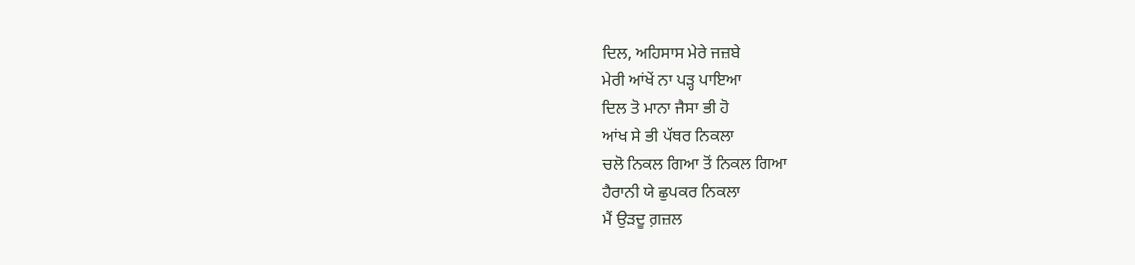ਦਿਲ, ਅਹਿਸਾਸ ਮੇਰੇ ਜਜ਼ਬੇ
ਮੇਰੀ ਆਂਖੇਂ ਨਾ ਪੜ੍ਹ ਪਾਇਆ
ਦਿਲ ਤੋ ਮਾਨਾ ਜੈਸਾ ਭੀ ਹੋ
ਆਂਖ ਸੇ ਭੀ ਪੱਥਰ ਨਿਕਲਾ
ਚਲੋ ਨਿਕਲ ਗਿਆ ਤੋਂ ਨਿਕਲ ਗਿਆ
ਹੈਰਾਨੀ ਯੇ ਛੁਪਕਰ ਨਿਕਲਾ
ਮੈਂ ਉੜਦੂ ਗ਼ਜ਼ਲ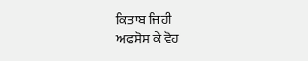ਕਿਤਾਬ ਜਿਹੀ
ਅਫਸੋਸ ਕੇ ਵੋਹ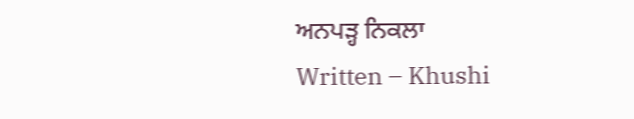ਅਨਪੜ੍ਹ ਨਿਕਲਾ
Written – Khushi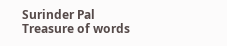Surinder Pal
Treasure of words